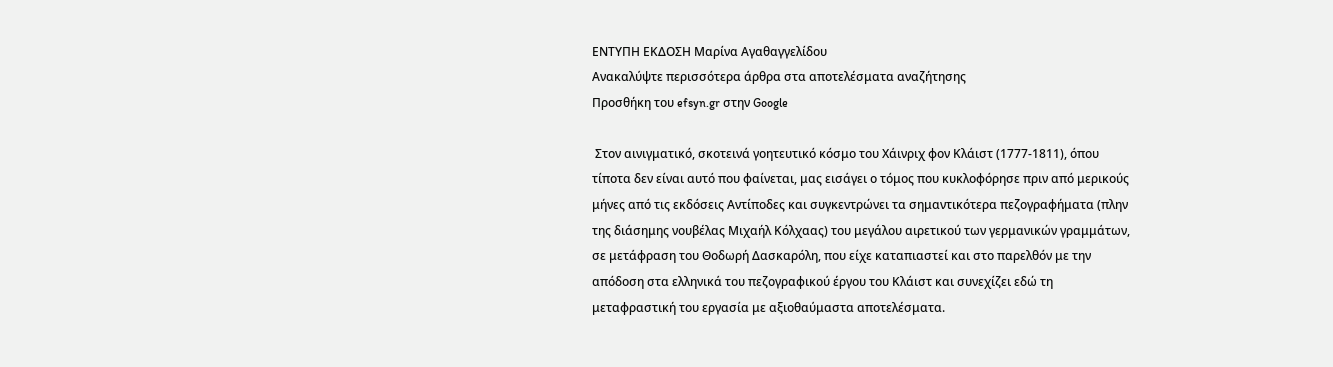ΕΝΤΥΠΗ ΕΚΔΟΣΗ Μαρίνα Αγαθαγγελίδου
Ανακαλύψτε περισσότερα άρθρα στα αποτελέσματα αναζήτησης
Προσθήκη του efsyn.gr στην Google

 Στον αινιγματικό, σκοτεινά γοητευτικό κόσμο του Χάινριχ φον Κλάιστ (1777-1811), όπου τίποτα δεν είναι αυτό που φαίνεται, μας εισάγει ο τόμος που κυκλοφόρησε πριν από μερικούς μήνες από τις εκδόσεις Αντίποδες και συγκεντρώνει τα σημαντικότερα πεζογραφήματα (πλην της διάσημης νουβέλας Μιχαήλ Κόλχαας) του μεγάλου αιρετικού των γερμανικών γραμμάτων, σε μετάφραση του Θοδωρή Δασκαρόλη, που είχε καταπιαστεί και στο παρελθόν με την απόδοση στα ελληνικά του πεζογραφικού έργου του Κλάιστ και συνεχίζει εδώ τη μεταφραστική του εργασία με αξιοθαύμαστα αποτελέσματα.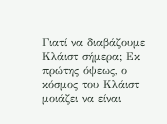Γιατί να διαβάζουμε Κλάιστ σήμερα; Εκ πρώτης όψεως, ο κόσμος του Κλάιστ μοιάζει να είναι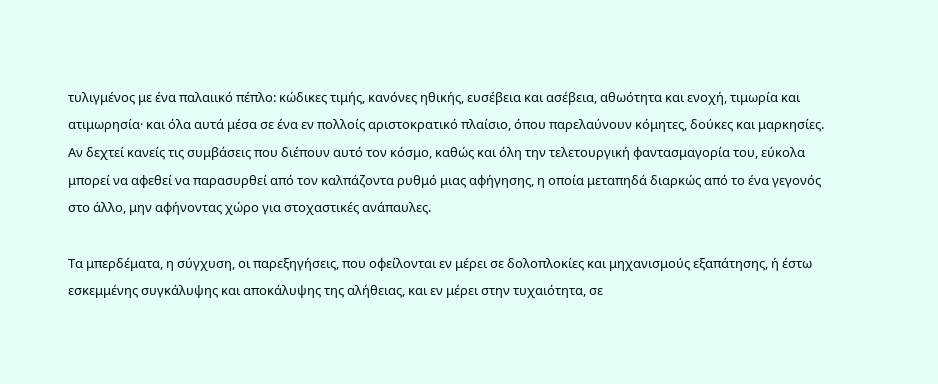τυλιγμένος με ένα παλαιικό πέπλο: κώδικες τιμής, κανόνες ηθικής, ευσέβεια και ασέβεια, αθωότητα και ενοχή, τιμωρία και ατιμωρησία· και όλα αυτά μέσα σε ένα εν πολλοίς αριστοκρατικό πλαίσιο, όπου παρελαύνουν κόμητες, δούκες και μαρκησίες. Αν δεχτεί κανείς τις συμβάσεις που διέπουν αυτό τον κόσμο, καθώς και όλη την τελετουργική φαντασμαγορία του, εύκολα μπορεί να αφεθεί να παρασυρθεί από τον καλπάζοντα ρυθμό μιας αφήγησης, η οποία μεταπηδά διαρκώς από το ένα γεγονός στο άλλο, μην αφήνοντας χώρο για στοχαστικές ανάπαυλες.

Τα μπερδέματα, η σύγχυση, οι παρεξηγήσεις, που οφείλονται εν μέρει σε δολοπλοκίες και μηχανισμούς εξαπάτησης, ή έστω εσκεμμένης συγκάλυψης και αποκάλυψης της αλήθειας, και εν μέρει στην τυχαιότητα, σε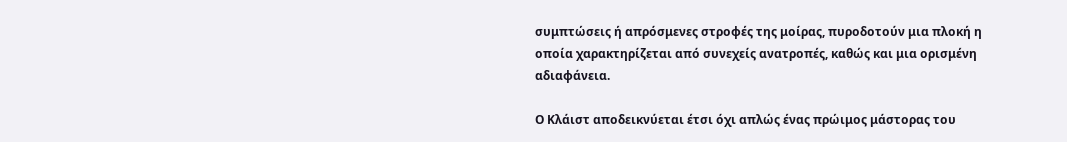συμπτώσεις ή απρόσμενες στροφές της μοίρας, πυροδοτούν μια πλοκή η οποία χαρακτηρίζεται από συνεχείς ανατροπές, καθώς και μια ορισμένη αδιαφάνεια.

Ο Κλάιστ αποδεικνύεται έτσι όχι απλώς ένας πρώιμος μάστορας του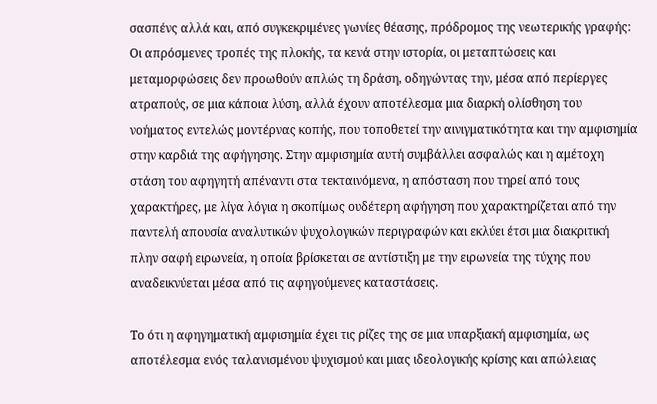σασπένς αλλά και, από συγκεκριμένες γωνίες θέασης, πρόδρομος της νεωτερικής γραφής: Οι απρόσμενες τροπές της πλοκής, τα κενά στην ιστορία, οι μεταπτώσεις και μεταμορφώσεις δεν προωθούν απλώς τη δράση, οδηγώντας την, μέσα από περίεργες ατραπούς, σε μια κάποια λύση, αλλά έχουν αποτέλεσμα μια διαρκή ολίσθηση του νοήματος εντελώς μοντέρνας κοπής, που τοποθετεί την αινιγματικότητα και την αμφισημία στην καρδιά της αφήγησης. Στην αμφισημία αυτή συμβάλλει ασφαλώς και η αμέτοχη στάση του αφηγητή απέναντι στα τεκταινόμενα, η απόσταση που τηρεί από τους χαρακτήρες, με λίγα λόγια η σκοπίμως ουδέτερη αφήγηση που χαρακτηρίζεται από την παντελή απουσία αναλυτικών ψυχολογικών περιγραφών και εκλύει έτσι μια διακριτική πλην σαφή ειρωνεία, η οποία βρίσκεται σε αντίστιξη με την ειρωνεία της τύχης που αναδεικνύεται μέσα από τις αφηγούμενες καταστάσεις.

Το ότι η αφηγηματική αμφισημία έχει τις ρίζες της σε μια υπαρξιακή αμφισημία, ως αποτέλεσμα ενός ταλανισμένου ψυχισμού και μιας ιδεολογικής κρίσης και απώλειας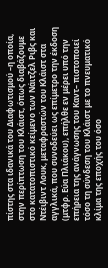πίστης στα ιδανικά του Διαφωτισμού –η οποία, στην περίπτωση του Κλάιστ, όπως διαβάζουμε στο κατατοπιστικό κείμενο των Νάιτζελ Ριβς και Ντέιβιντ Λουκ, μεταφραστών του Κλάιστ στα αγγλικά, που συνοδεύει ως επίμετρο την έκδοση (μτφρ. Εύα Πλιάκου), επήλθε εν μέρει υπό την επήρεια της ανάγνωσης του Καντ– πιστοποιεί τόσο τη σύνδεση του Κλάιστ με το πνευματικό κλίμα της εποχής του όσο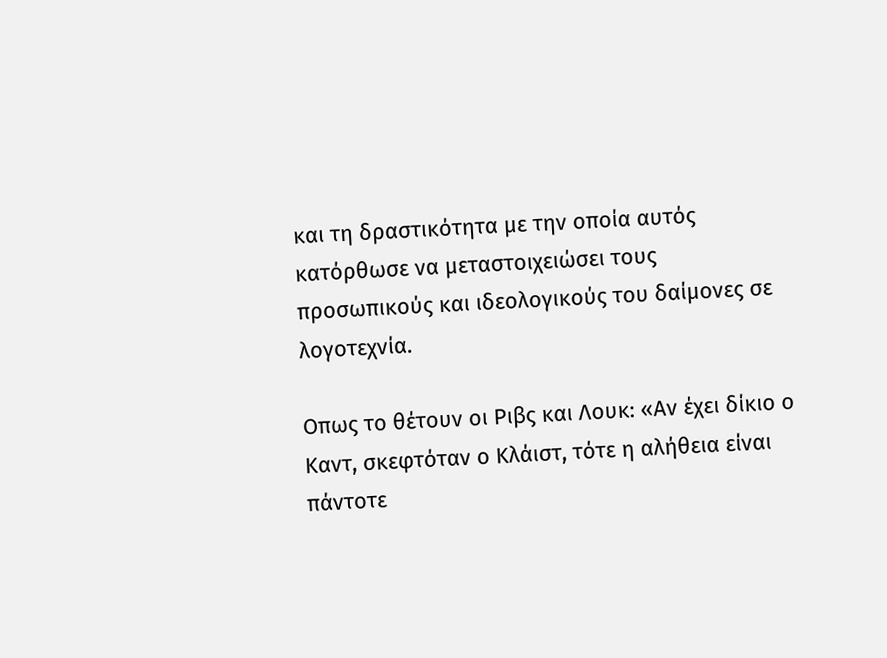και τη δραστικότητα με την οποία αυτός κατόρθωσε να μεταστοιχειώσει τους προσωπικούς και ιδεολογικούς του δαίμονες σε λογοτεχνία.

Οπως το θέτουν οι Ριβς και Λουκ: «Αν έχει δίκιο ο Καντ, σκεφτόταν ο Κλάιστ, τότε η αλήθεια είναι πάντοτε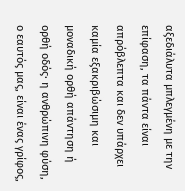αξεδιάλυτα μπλεγμένη με την επίφαση, τα πάντα είναι απρόβλεπτα και δεν υπάρχει καμία εξακριβώσιμη και μοναδική ορθή απάντηση ή ορθή οδός· η ανθρώπινη φύση, ο εαυτός μας, είναι ένας γρίφος,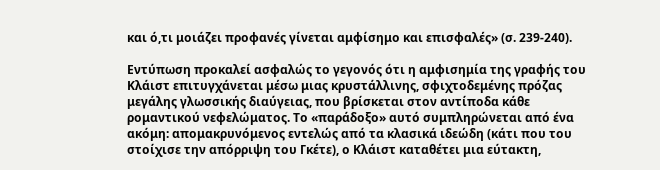και ό,τι μοιάζει προφανές γίνεται αμφίσημο και επισφαλές» (σ. 239-240).

Εντύπωση προκαλεί ασφαλώς το γεγονός ότι η αμφισημία της γραφής του Κλάιστ επιτυγχάνεται μέσω μιας κρυστάλλινης, σφιχτοδεμένης πρόζας μεγάλης γλωσσικής διαύγειας, που βρίσκεται στον αντίποδα κάθε ρομαντικού νεφελώματος. Το «παράδοξο» αυτό συμπληρώνεται από ένα ακόμη: απομακρυνόμενος εντελώς από τα κλασικά ιδεώδη (κάτι που του στοίχισε την απόρριψη του Γκέτε), ο Κλάιστ καταθέτει μια εύτακτη,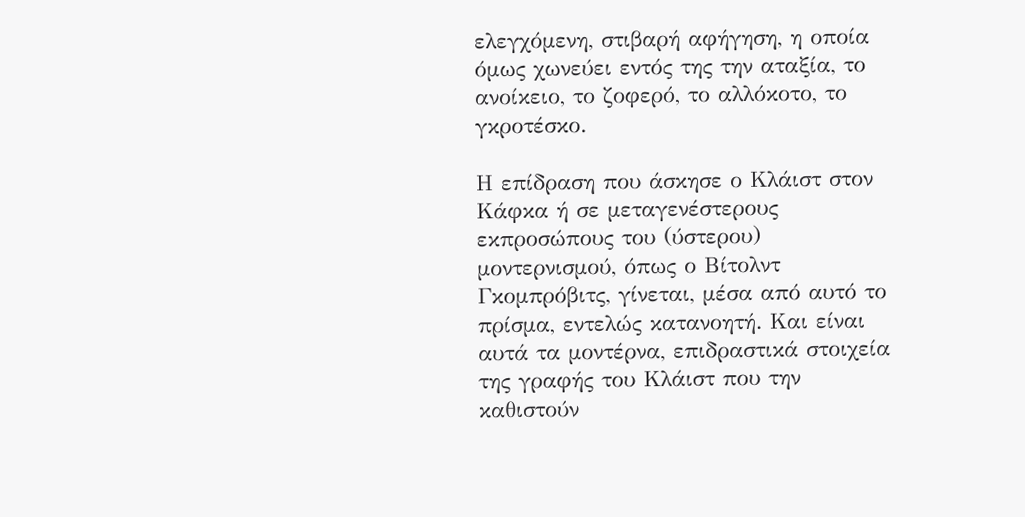ελεγχόμενη, στιβαρή αφήγηση, η οποία όμως χωνεύει εντός της την αταξία, το ανοίκειο, το ζοφερό, το αλλόκοτο, το γκροτέσκο.

Η επίδραση που άσκησε ο Κλάιστ στον Κάφκα ή σε μεταγενέστερους εκπροσώπους του (ύστερου) μοντερνισμού, όπως ο Βίτολντ Γκομπρόβιτς, γίνεται, μέσα από αυτό το πρίσμα, εντελώς κατανοητή. Και είναι αυτά τα μοντέρνα, επιδραστικά στοιχεία της γραφής του Κλάιστ που την καθιστούν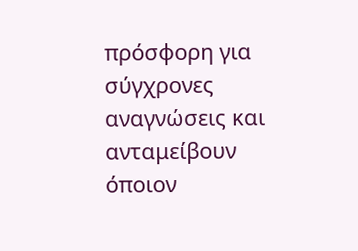πρόσφορη για σύγχρονες αναγνώσεις και ανταμείβουν όποιον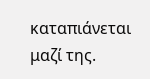καταπιάνεται μαζί της.